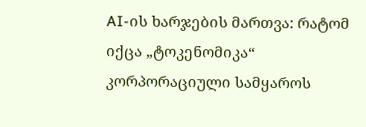AI-ის ხარჯების მართვა: რატომ იქცა „ტოკენომიკა“ კორპორაციული სამყაროს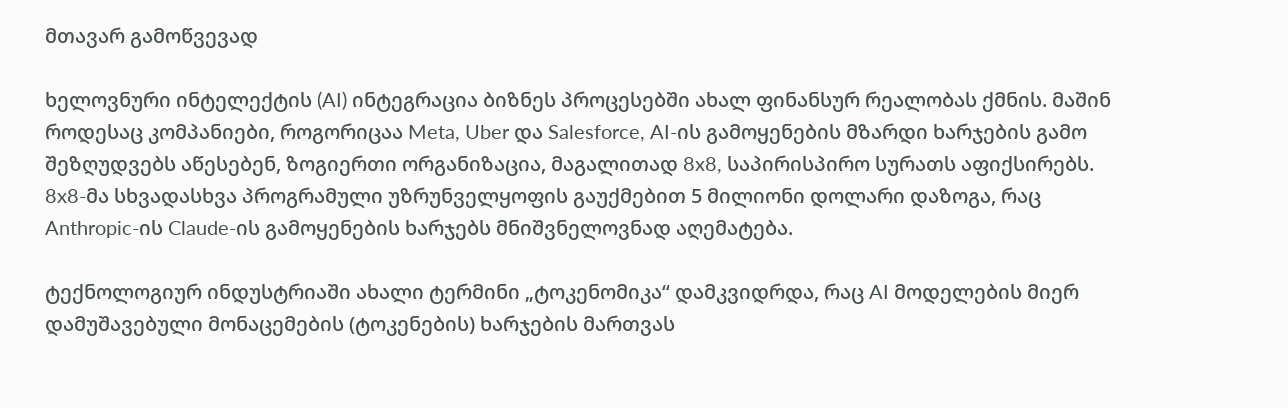მთავარ გამოწვევად

ხელოვნური ინტელექტის (AI) ინტეგრაცია ბიზნეს პროცესებში ახალ ფინანსურ რეალობას ქმნის. მაშინ როდესაც კომპანიები, როგორიცაა Meta, Uber და Salesforce, AI-ის გამოყენების მზარდი ხარჯების გამო შეზღუდვებს აწესებენ, ზოგიერთი ორგანიზაცია, მაგალითად 8x8, საპირისპირო სურათს აფიქსირებს. 8x8-მა სხვადასხვა პროგრამული უზრუნველყოფის გაუქმებით 5 მილიონი დოლარი დაზოგა, რაც Anthropic-ის Claude-ის გამოყენების ხარჯებს მნიშვნელოვნად აღემატება.

ტექნოლოგიურ ინდუსტრიაში ახალი ტერმინი „ტოკენომიკა“ დამკვიდრდა, რაც AI მოდელების მიერ დამუშავებული მონაცემების (ტოკენების) ხარჯების მართვას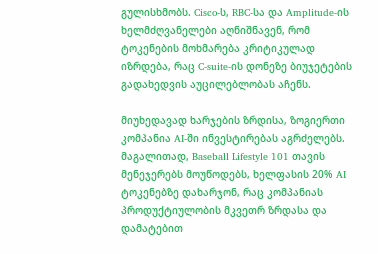გულისხმობს. Cisco-ს, RBC-სა და Amplitude-ის ხელმძღვანელები აღნიშნავენ, რომ ტოკენების მოხმარება კრიტიკულად იზრდება, რაც C-suite-ის დონეზე ბიუჯეტების გადახედვის აუცილებლობას აჩენს.

მიუხედავად ხარჯების ზრდისა, ზოგიერთი კომპანია AI-ში ინვესტირებას აგრძელებს. მაგალითად, Baseball Lifestyle 101 თავის მენეჯერებს მოუწოდებს, ხელფასის 20% AI ტოკენებზე დახარჯონ, რაც კომპანიას პროდუქტიულობის მკვეთრ ზრდასა და დამატებით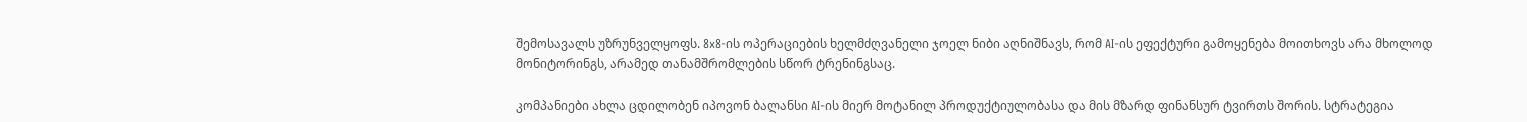შემოსავალს უზრუნველყოფს. 8x8-ის ოპერაციების ხელმძღვანელი ჯოელ ნიბი აღნიშნავს, რომ AI-ის ეფექტური გამოყენება მოითხოვს არა მხოლოდ მონიტორინგს, არამედ თანამშრომლების სწორ ტრენინგსაც.

კომპანიები ახლა ცდილობენ იპოვონ ბალანსი AI-ის მიერ მოტანილ პროდუქტიულობასა და მის მზარდ ფინანსურ ტვირთს შორის. სტრატეგია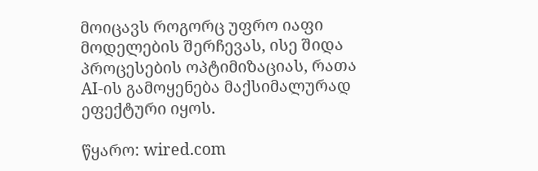მოიცავს როგორც უფრო იაფი მოდელების შერჩევას, ისე შიდა პროცესების ოპტიმიზაციას, რათა AI-ის გამოყენება მაქსიმალურად ეფექტური იყოს.

წყარო: wired.com